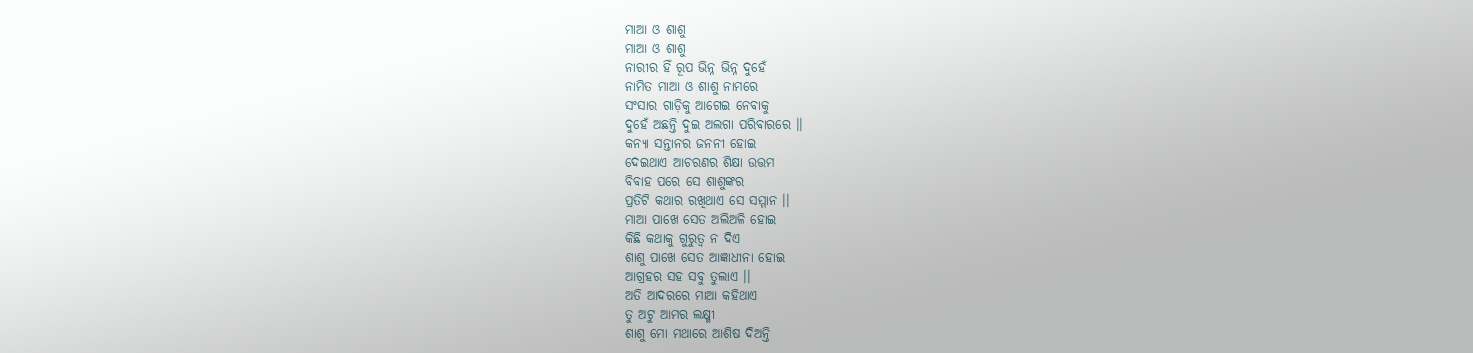ମାଆ ଓ ଶାଶୁ
ମାଆ ଓ ଶାଶୁ
ନାରୀର ହିଁ ରୂପ ଭିନ୍ନ ଭିନ୍ନ ଦୁହେଁ
ନାମିତ ମାଆ ଓ ଶାଶୁ ନାମରେ
ସଂସାର ଗାଡ଼ିକୁ ଆଗେଇ ନେବାକୁ
ଦୁହେଁ ଅଛନ୍ତି ଦୁଇ ଅଲଗା ପରିବାରରେ ।।
କନ୍ୟା ସନ୍ତାନର ଜନନୀ ହୋଇ
ଦେଇଥାଏ ଆଚରଣର ଶିକ୍ଷା ଉତ୍ତମ
ବିବାହ ପରେ ସେ ଶାଶୁଙ୍କର
ପ୍ରତିଟି କଥାର ରଖିଥାଏ ସେ ସମ୍ମାନ ।।
ମାଆ ପାଖେ ସେତ ଅଲିଅଳି ହୋଇ
କିଛି କଥାକୁ ଗୁରୁତ୍ୱ ନ ଦିଏ
ଶାଶୁ ପାଖେ ସେତ ଆଜ୍ଞାଧୀନା ହୋଇ
ଆଗ୍ରହର ସହ ସବୁ ତୁଲାଏ ।।
ଅତି ଆଦରରେ ମାଆ କହିଥାଏ
ତୁ ଅଟୁ ଆମର ଲକ୍ଷ୍ମୀ
ଶାଶୁ ମୋ ମଥାରେ ଆଶିଷ ଦିଅନ୍ତି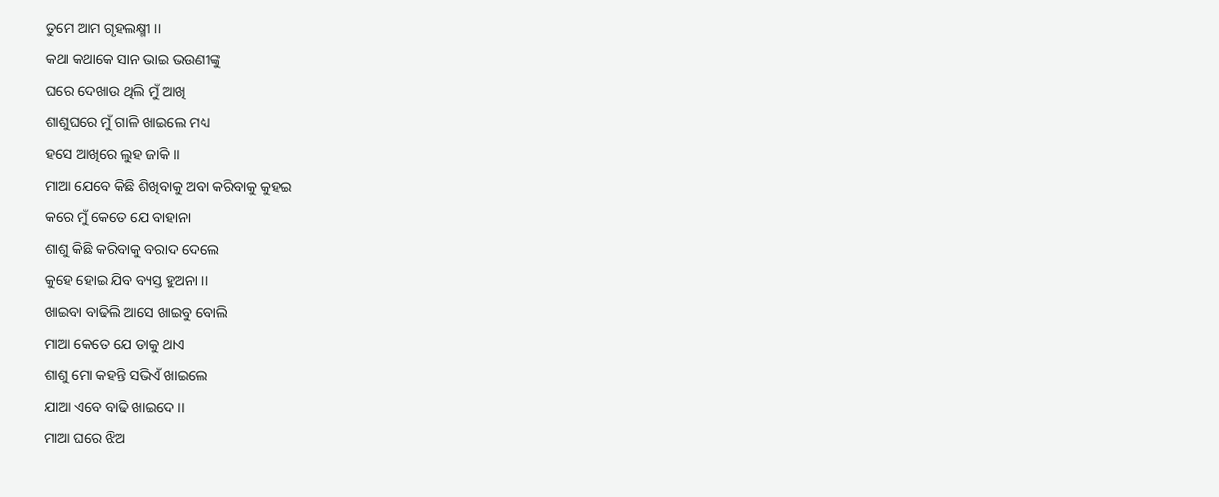ତୁମେ ଆମ ଗୃହଲକ୍ଷ୍ମୀ ।।
କଥା କଥାକେ ସାନ ଭାଇ ଭଉଣୀଙ୍କୁ
ଘରେ ଦେଖାଉ ଥିଲି ମୁଁ ଆଖି
ଶାଶୁଘରେ ମୁଁ ଗାଳି ଖାଇଲେ ମଧ୍ୟ
ହସେ ଆଖିରେ ଲୁହ ଜାକି ।।
ମାଆ ଯେବେ କିଛି ଶିଖିବାକୁ ଅବା କରିବାକୁ କୁହଇ
କରେ ମୁଁ କେତେ ଯେ ବାହାନା
ଶାଶୁ କିଛି କରିବାକୁ ବରାଦ ଦେଲେ
କୁହେ ହୋଇ ଯିବ ବ୍ୟସ୍ତ ହୁଅନା ।।
ଖାଇବା ବାଢିଲି ଆସେ ଖାଇବୁ ବୋଲି
ମାଆ କେତେ ଯେ ଡାକୁ ଥାଏ
ଶାଶୁ ମୋ କହନ୍ତି ସଭିଏଁ ଖାଇଲେ
ଯାଆ ଏବେ ବାଢି ଖାଇଦେ ।।
ମାଆ ଘରେ ଝିଅ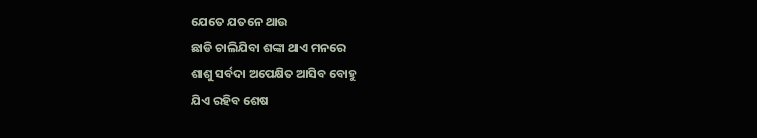ଯେତେ ଯତନେ ଥାଉ
ଛାଡି ଚାଲିଯିବା ଶଙ୍କା ଥାଏ ମନରେ
ଶାଶୁ ସର୍ବଦା ଅପେକ୍ଷିତ ଆସିବ ବୋହୁ
ଯିଏ ରହିବ ଶେଷ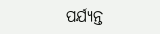ପର୍ଯ୍ୟନ୍ତ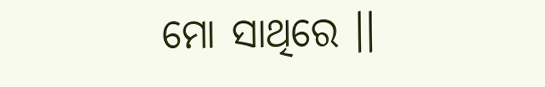ମୋ ସାଥିରେ ।।